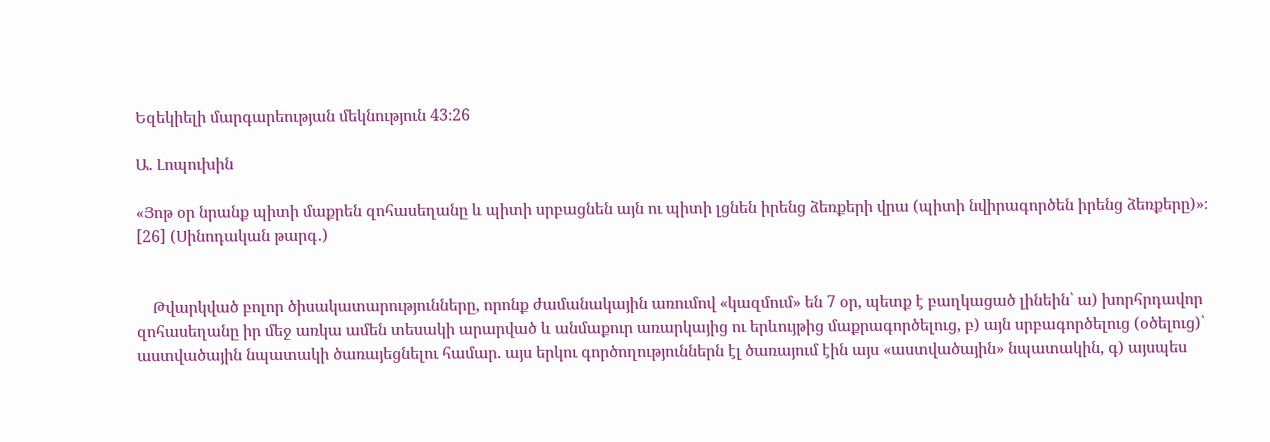Եզեկիելի մարգարեության մեկնություն 43։26

Ա. Լոպուխին

«Յոթ օր նրանք պիտի մաքրեն զոհասեղանը և պիտի սրբացնեն այն ու պիտի լցնեն իրենց ձեռքերի վրա (պիտի նվիրագործեն իրենց ձեռքերը)»։ [26] (Սինոդական թարգ․)


    Թվարկված բոլոր ծիսակատարությունները, որոնք ժամանակային առումով «կազմում» են 7 օր, պետք է բաղկացած լինեին՝ ա) խորհրդավոր զոհասեղանը իր մեջ առկա ամեն տեսակի արարված և անմաքուր առարկայից ու երևույթից մաքրագործելուց, բ) այն սրբագործելուց (օծելուց)՝ աստվածային նպատակի ծառայեցնելու համար. այս երկու գործողություններն էլ ծառայում էին այս «աստվածային» նպատակին, գ) այսպես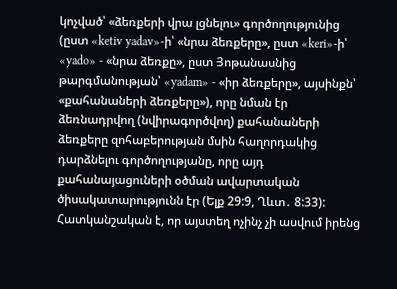կոչված՝ «ձեռքերի վրա լցնելու» գործողությունից (ըստ «ketiv yadav»-ի՝ «նրա ձեռքերը», ըստ «keri»-ի՝ «yado» - «նրա ձեռքը», ըստ Յոթանասնից թարգմանության՝ «yadam» - «իր ձեռքերը», այսինքն՝ «քահանաների ձեռքերը»), որը նման էր ձեռնադրվող (նվիրագործվող) քահանաների ձեռքերը զոհաբերության մսին հաղորդակից դարձնելու գործողությանը, որը այդ քահանայացուների օծման ավարտական ծիսակատարությունն էր (Ելք 29:9, Ղևտ․ 8:33): Հատկանշական է, որ այստեղ ոչինչ չի ասվում իրենց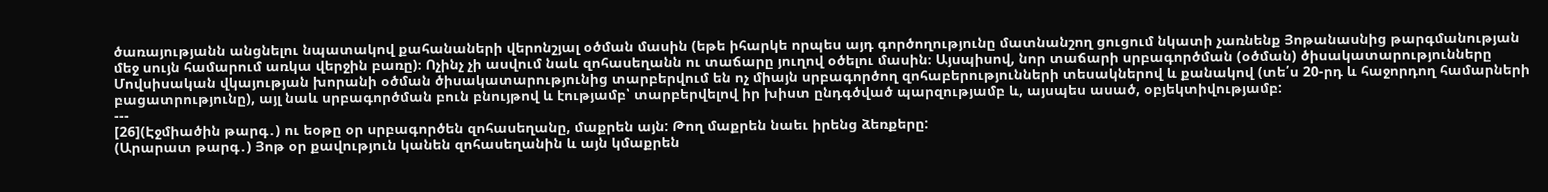ծառայությանն անցնելու նպատակով քահանաների վերոնշյալ օծման մասին (եթե իհարկե որպես այդ գործողությունը մատնանշող ցուցում նկատի չառնենք Յոթանասնից թարգմանության մեջ սույն համարում առկա վերջին բառը)։ Ոչինչ չի ասվում նաև զոհասեղանն ու տաճարը յուղով օծելու մասին։ Այսպիսով, նոր տաճարի սրբագործման (օծման) ծիսակատարությունները Մովսիսական վկայության խորանի օծման ծիսակատարությունից տարբերվում են ոչ միայն սրբագործող զոհաբերությունների տեսակներով և քանակով (տե՛ս 20-րդ և հաջորդող համարների բացատրությունը), այլ նաև սրբագործման բուն բնույթով և էությամբ՝ տարբերվելով իր խիստ ընդգծված պարզությամբ և, այսպես ասած, օբյեկտիվությամբ:
---
[26](Էջմիածին թարգ․) ու եօթը օր սրբագործեն զոհասեղանը, մաքրեն այն: Թող մաքրեն նաեւ իրենց ձեռքերը:
(Արարատ թարգ․) Յոթ օր քավություն կանեն զոհասեղանին և այն կմաքրեն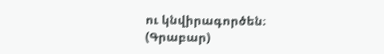ու կնվիրագործեն։
(Գրաբար)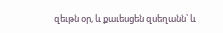զեւթն օր, և քաւեսցեն զսեղանն՝ և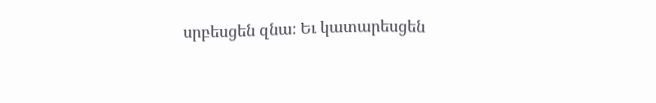սրբեսցեն զնա։ Եւ կատարեսցեն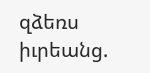զձեռս իւրեանց.